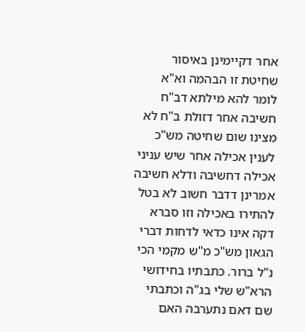אחר דקיימינן באיסור שחיטת זו הבהמה וא"א לומר להא מילתא דב"ח חשיבה אחר דזולת ב"ח לא מצינו שום שחיטה מש"כ לענין אכילה אחר שיש עניני אכילה דחשיבה ודלא חשיבה אמרינן דדבר חשוב לא בטל להתירו באכילה וזו סברא דקה אינו כדאי לדחות דברי הגאון מש"כ מ"ש מקמי הכי נ"ל ברור. כתבתיו בחידושי הרא"ש שלי בג"ה וכתבתי שם דאם נתערבה האם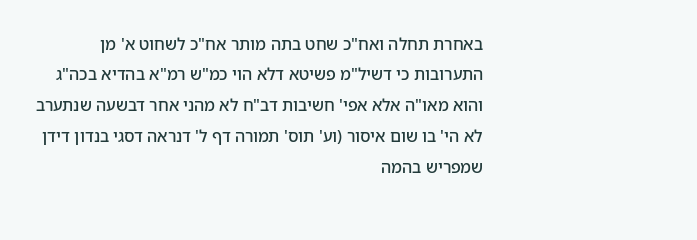באחרת תחלה ואח"כ שחט בתה מותר אח"כ לשחוט א' מן התערובות כי דשיל"מ פשיטא דלא הוי כמ"ש רמ"א בהדיא בכה"ג והוא מאו"ה אלא אפי' חשיבות דב"ח לא מהני אחר דבשעה שנתערב לא הי' בו שום איסור (וע' תוס' תמורה דף ל' דנראה דסגי בנדון דידן שמפריש בהמה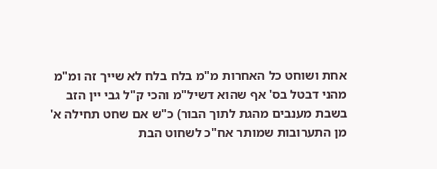אחת ושוחט כל האחרות מ"מ בלח בלח לא שייך זה ומ"מ מהני דבטל בס' אף שהוא דשיל"מ והכי ק"ל גבי יין הזב בשבת מענבים מהגת לתוך הבור) כ"ש אם שחט תחילה א' מן התערובות שמותר אח"כ לשחוט הבת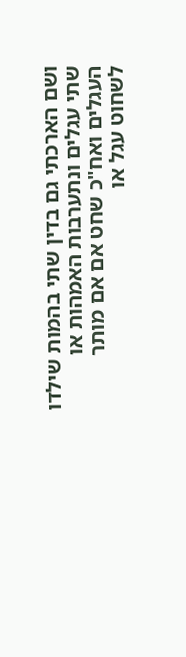ושם הארכתי גם בדין שתי בהמות שילדו שתי עגלים ונתערבות האמהות או העגלים ואח"כ שחט אם אם מותר לשחוט עגל או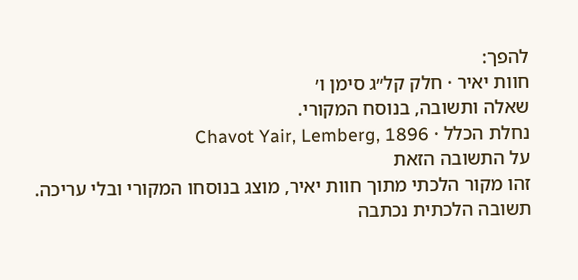להפך:
חוות יאיר · חלק קל״ג סימן ו׳
שאלה ותשובה, בנוסח המקורי.
נחלת הכלל · Chavot Yair, Lemberg, 1896
על התשובה הזאת
זהו מקור הלכתי מתוך חוות יאיר, מוצג בנוסחו המקורי ובלי עריכה. תשובה הלכתית נכתבה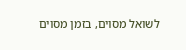לשואל מסוים, בזמן מסוים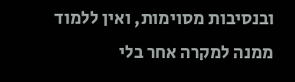ובנסיבות מסוימות, ואין ללמוד ממנה למקרה אחר בלי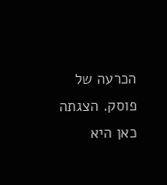הכרעה של פוסק. הצגתה כאן היא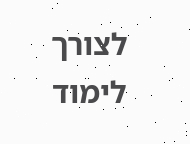לצורך לימוד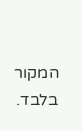המקור בלבד.